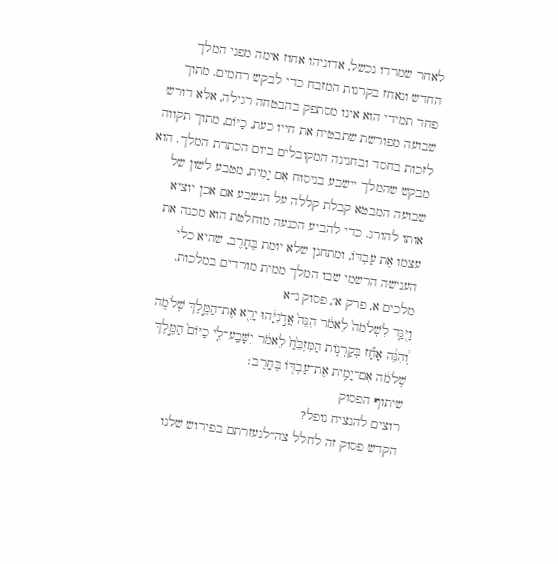לאחר שמרדו נכשל, אדוניהו אחוז אימה מפני המלך החדש ונאחז בקרנות המזבח כדי לבקש רחמים. מתוך פחד תמידי הוא אינו מסתפק בהבטחה רגילה, אלא דורש שבועה מפורשת שתבטיח את חייו כעת, כַיּוֹם, מתוך תקווה לזכות בחסד ובחנינה המקובלים ביום הכתרת המלך. הוא מבקש שהמלך יישבע בניסוח אִם יָמִית, מטבע לשון של שבועה המבטא קבלת קללה על הנשבע אם אכן יוציא אותו להורג. כדי להביע הכנעה מוחלטת הוא מכנה את עצמו אֶת עַבְדּוֹ, ומתחנן שלא יומת בֶּחָרֶב, שהיא כלי הענישה הרשמי שבו המלך ממית מורדים במלכות.
מלכים א, פרק א׳, פסוק נ״א
וַיֻּגַּ֤ד לִשְׁלֹמֹה֙ לֵאמֹ֔ר הִנֵּה֙ אֲדֹ֣נִיָּ֔הוּ יָרֵ֖א אֶת־הַמֶּ֣לֶךְ שְׁלֹמֹ֑ה וְ֠הִנֵּ֠ה אָחַ֞ז בְּקַרְנ֤וֹת הַמִּזְבֵּ֙חַ֙ לֵאמֹ֔ר יִשָּׁבַֽע־לִ֤י כַיּוֹם֙ הַמֶּ֣לֶךְ שְׁלֹמֹ֔ה אִם־יָמִ֥ית אֶת־עַבְדּ֖וֹ בֶּחָֽרֶב׃
שיתוף הפסוק
רוצים להנציח נופל?
הקדש פסוק זה לחלל צה״לנעזרתם בפירוש שלנו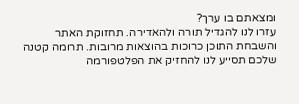ומצאתם בו ערך?
עזרו לנו להגדיל תורה ולהאדירה. תחזוקת האתר והשבחת התוכן כרוכות בהוצאות מרובות. תרומה קטנה שלכם תסייע לנו להחזיק את הפלטפורמה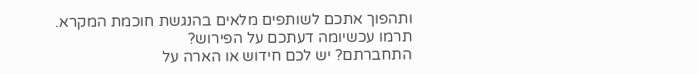ותהפוך אתכם לשותפים מלאים בהנגשת חוכמת המקרא.
תרמו עכשיומה דעתכם על הפירוש?
התחברתם? יש לכם חידוש או הארה על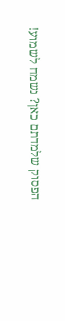הפסוק שלמדתם כאן? נשמח לשמוע!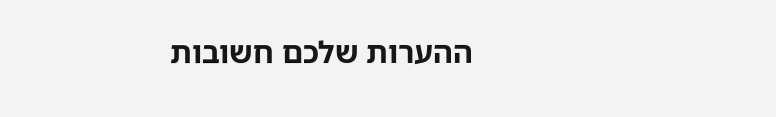ההערות שלכם חשובות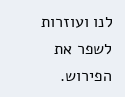לנו ועוזרות לשפר את הפירוש.